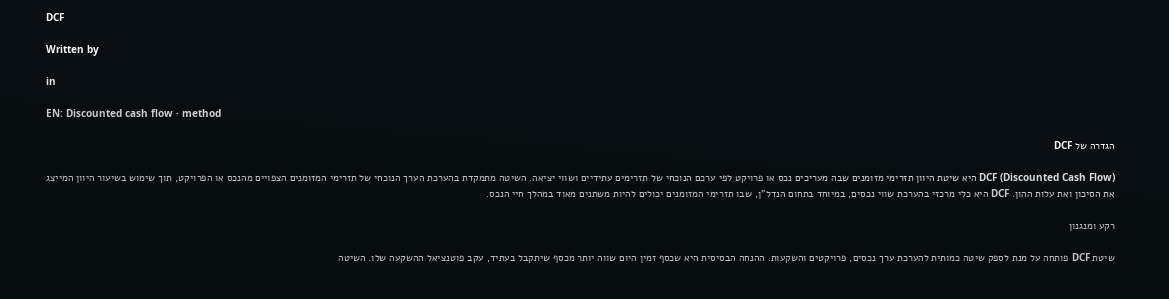DCF

Written by

in

EN: Discounted cash flow · method

הגדרה של DCF

DCF (Discounted Cash Flow) היא שיטת היוון תזרימי מזומנים שבה מעריכים נכס או פרויקט לפי ערכם הנוכחי של תזרימים עתידיים ושווי יציאה. השיטה מתמקדת בהערכת הערך הנוכחי של תזרימי המזומנים הצפויים מהנכס או הפרויקט, תוך שימוש בשיעור היוון המייצג את הסיכון ואת עלות ההון. DCF היא כלי מרכזי בהערכת שווי נכסים, במיוחד בתחום הנדל"ן, שבו תזרימי המזומנים יכולים להיות משתנים מאוד במהלך חיי הנכס.

רקע ומנגנון

שיטת DCF פותחה על מנת לספק שיטה כמותית להערכת ערך נכסים, פרויקטים והשקעות. ההנחה הבסיסית היא שכסף זמין היום שווה יותר מכסף שיתקבל בעתיד, עקב פוטנציאל ההשקעה שלו. השיטה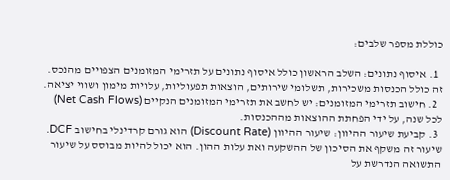כוללת מספר שלבים:

  1. איסוף נתונים: השלב הראשון כולל איסוף נתונים על תזרימי המזומנים הצפויים מהנכס. זה כולל הכנסות משכירות, תשלומי שירותים, הוצאות תפעוליות, עלויות מימון ושווי יציאה.
  2. חישוב תזרימי המזומנים: יש לחשב את תזרימי המזומנים הנקיים (Net Cash Flows) לכל שנה, על ידי הפחתת ההוצאות מההכנסות.
  3. קביעת שיעור ההיוון: שיעור ההיוון (Discount Rate) הוא גורם קרדינלי בחישוב DCF. שיעור זה משקף את הסיכון של ההשקעה ואת עלות ההון. הוא יכול להיות מבוסס על שיעור התשואה הנדרשת על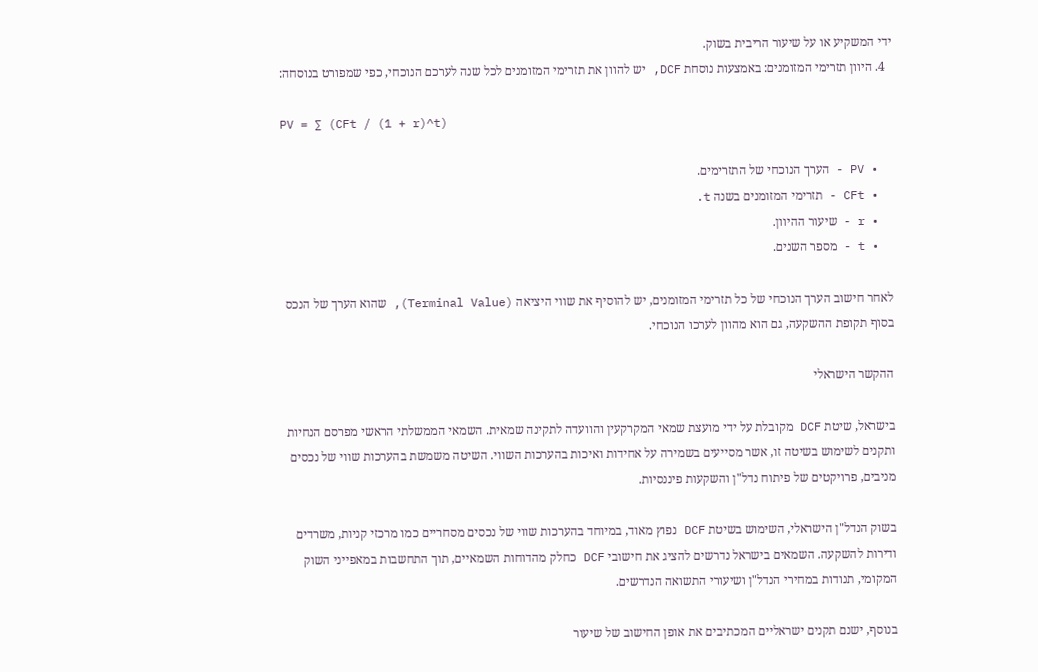ידי המשקיע או על שיעור הריבית בשוק.
  4. היוון תזרימי המזומנים: באמצעות נוסחת DCF, יש להוון את תזרימי המזומנים לכל שנה לערכם הנוכחי, כפי שמפורט בנוסחה:

PV = ∑ (CFt / (1 + r)^t)

  • PV - הערך הנוכחי של התזרימים.
  • CFt - תזרימי המזומנים בשנה t.
  • r - שיעור ההיוון.
  • t - מספר השנים.

לאחר חישוב הערך הנוכחי של כל תזרימי המזומנים, יש להוסיף את שווי היציאה (Terminal Value), שהוא הערך של הנכס בסוף תקופת ההשקעה, גם הוא מהוון לערכו הנוכחי.

ההקשר הישראלי

בישראל, שיטת DCF מקובלת על ידי מועצת שמאי המקרקעין והוועדה לתקינה שמאית. השמאי הממשלתי הראשי מפרסם הנחיות ותקנים לשימוש בשיטה זו, אשר מסייעים בשמירה על אחידות ואיכות בהערכות השווי. השיטה משמשת בהערכות שווי של נכסים מניבים, פרויקטים של פיתוח נדל"ן והשקעות פיננסיות.

בשוק הנדל"ן הישראלי, השימוש בשיטת DCF נפוץ מאוד, במיוחד בהערכות שווי של נכסים מסחריים כמו מרכזי קניות, משרדים ודירות להשקעה. השמאים בישראל נדרשים להציג את חישובי DCF כחלק מהדוחות השמאיים, תוך התחשבות במאפייני השוק המקומי, תנודות במחירי הנדל"ן ושיעורי התשואה הנדרשים.

בנוסף, ישנם תקנים ישראליים המכתיבים את אופן החישוב של שיעור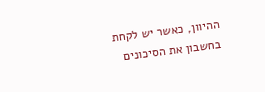ההיוון, כאשר יש לקחת בחשבון את הסיכונים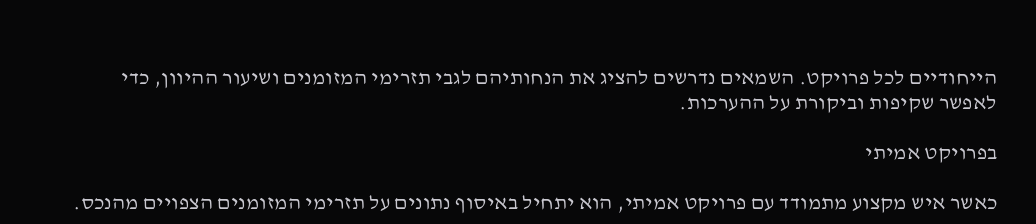הייחודיים לכל פרויקט. השמאים נדרשים להציג את הנחותיהם לגבי תזרימי המזומנים ושיעור ההיוון, כדי לאפשר שקיפות וביקורת על ההערכות.

בפרויקט אמיתי

כאשר איש מקצוע מתמודד עם פרויקט אמיתי, הוא יתחיל באיסוף נתונים על תזרימי המזומנים הצפויים מהנכס.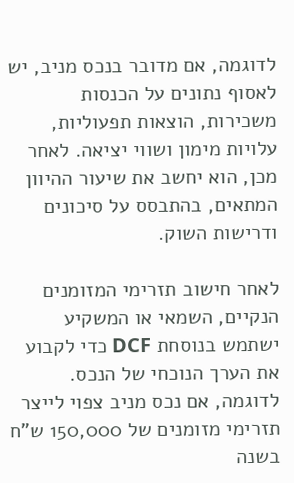לדוגמה, אם מדובר בנכס מניב, יש לאסוף נתונים על הכנסות משכירות, הוצאות תפעוליות, עלויות מימון ושווי יציאה. לאחר מכן, הוא יחשב את שיעור ההיוון המתאים, בהתבסס על סיכונים ודרישות השוק.

לאחר חישוב תזרימי המזומנים הנקיים, השמאי או המשקיע ישתמש בנוסחת DCF כדי לקבוע את הערך הנוכחי של הנכס. לדוגמה, אם נכס מניב צפוי לייצר תזרימי מזומנים של 150,000 ש"ח בשנה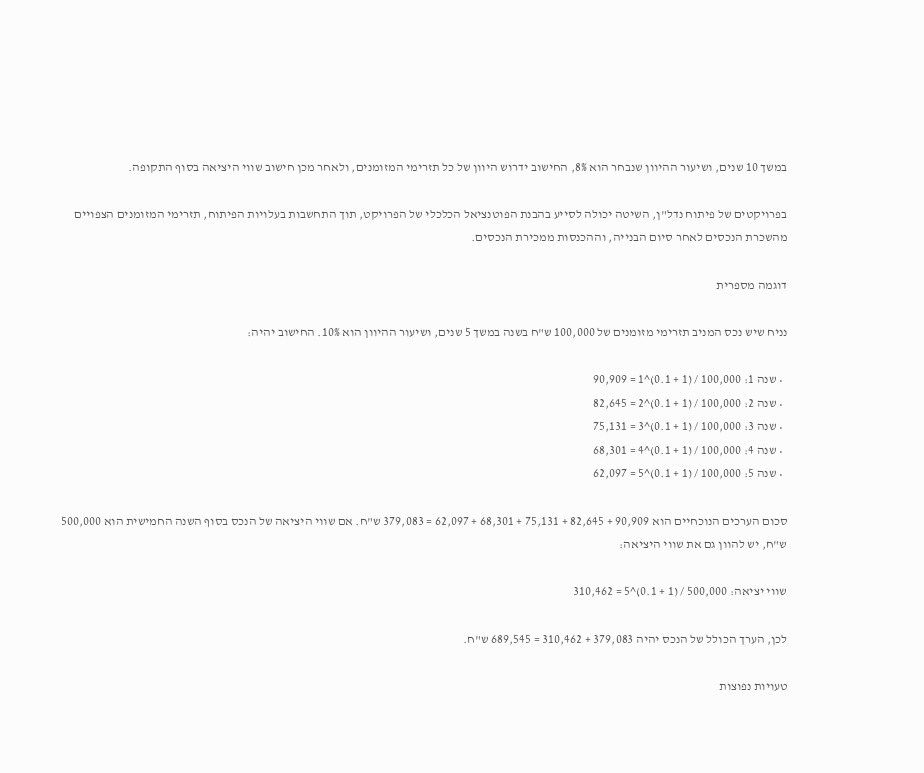במשך 10 שנים, ושיעור ההיוון שנבחר הוא 8%, החישוב ידרוש היוון של כל תזרימי המזומנים, ולאחר מכן חישוב שווי היציאה בסוף התקופה.

בפרויקטים של פיתוח נדל"ן, השיטה יכולה לסייע בהבנת הפוטנציאל הכלכלי של הפרויקט, תוך התחשבות בעלויות הפיתוח, תזרימי המזומנים הצפויים מהשכרת הנכסים לאחר סיום הבנייה, וההכנסות ממכירת הנכסים.

דוגמה מספרית

נניח שיש נכס המניב תזרימי מזומנים של 100,000 ש"ח בשנה במשך 5 שנים, ושיעור ההיוון הוא 10%. החישוב יהיה:

  • שנה 1: 100,000 / (1 + 0.1)^1 = 90,909
  • שנה 2: 100,000 / (1 + 0.1)^2 = 82,645
  • שנה 3: 100,000 / (1 + 0.1)^3 = 75,131
  • שנה 4: 100,000 / (1 + 0.1)^4 = 68,301
  • שנה 5: 100,000 / (1 + 0.1)^5 = 62,097

סכום הערכים הנוכחיים הוא 90,909 + 82,645 + 75,131 + 68,301 + 62,097 = 379,083 ש"ח. אם שווי היציאה של הנכס בסוף השנה החמישית הוא 500,000 ש"ח, יש להוון גם את שווי היציאה:

שווי יציאה: 500,000 / (1 + 0.1)^5 = 310,462

לכן, הערך הכולל של הנכס יהיה 379,083 + 310,462 = 689,545 ש"ח.

טעויות נפוצות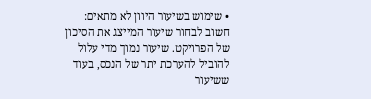• שימוש בשיעור היוון לא מתאים: חשוב לבחור שיעור המייצג את הסיכון של הפרויקט. שיעור נמוך מדי עלול להוביל להערכת יתר של הנכס, בעוד ששיעור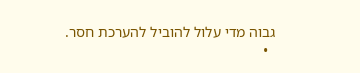גבוה מדי עלול להוביל להערכת חסר.
  •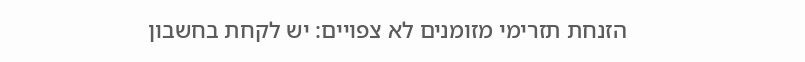הזנחת תזרימי מזומנים לא צפויים: יש לקחת בחשבון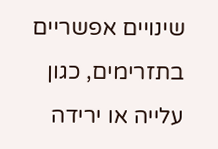שינויים אפשריים בתזרימים, כגון עלייה או ירידה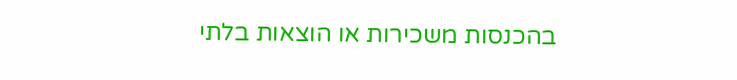בהכנסות משכירות או הוצאות בלתי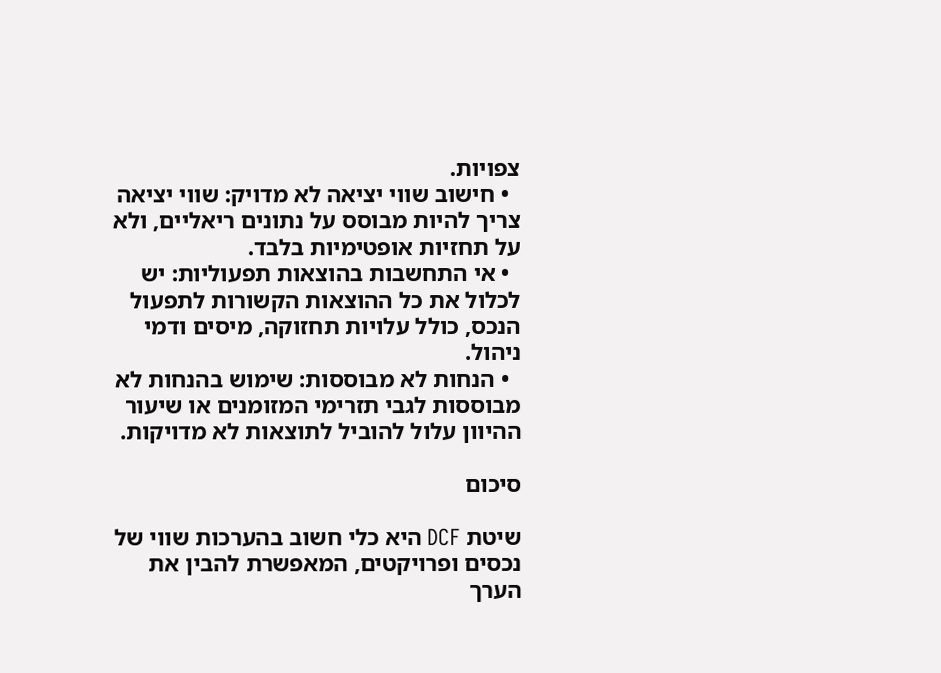צפויות.
  • חישוב שווי יציאה לא מדויק: שווי יציאה צריך להיות מבוסס על נתונים ריאליים, ולא על תחזיות אופטימיות בלבד.
  • אי התחשבות בהוצאות תפעוליות: יש לכלול את כל ההוצאות הקשורות לתפעול הנכס, כולל עלויות תחזוקה, מיסים ודמי ניהול.
  • הנחות לא מבוססות: שימוש בהנחות לא מבוססות לגבי תזרימי המזומנים או שיעור ההיוון עלול להוביל לתוצאות לא מדויקות.

סיכום

שיטת DCF היא כלי חשוב בהערכות שווי של נכסים ופרויקטים, המאפשרת להבין את הערך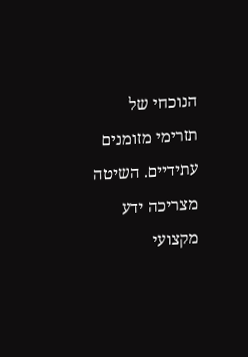הנוכחי של תזרימי מזומנים עתידיים. השיטה מצריכה ידע מקצועי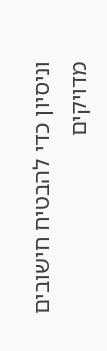וניסיון כדי להבטיח חישובים מדויקים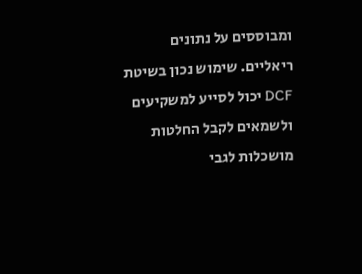ומבוססים על נתונים ריאליים. שימוש נכון בשיטת DCF יכול לסייע למשקיעים ולשמאים לקבל החלטות מושכלות לגבי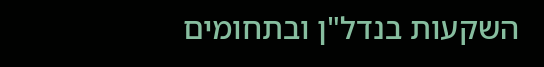השקעות בנדל"ן ובתחומים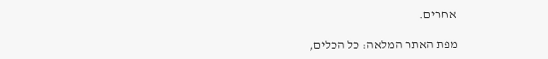אחרים.

מפת האתר המלאה: כל הכלים,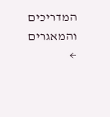המדריכים והמאגרים ←